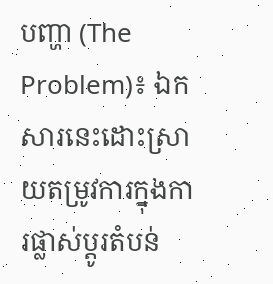បញ្ហា (The Problem)៖ ឯកសារនេះដោះស្រាយតម្រូវការក្នុងការផ្លាស់ប្តូរតំបន់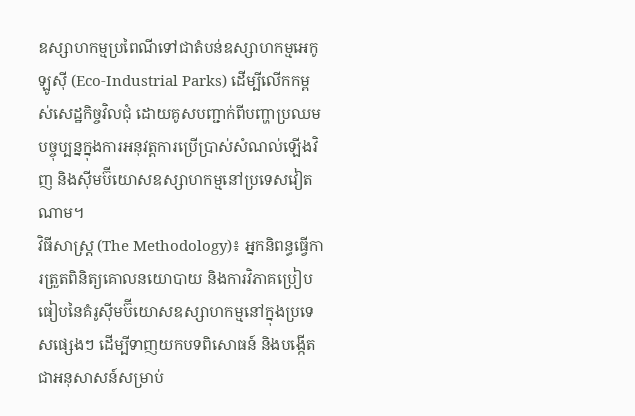ឧស្សាហកម្មប្រពៃណីទៅជាតំបន់ឧស្សាហកម្មអេកូឡូស៊ី (Eco-Industrial Parks) ដើម្បីលើកកម្ពស់សេដ្ឋកិច្ចវិលជុំ ដោយគូសបញ្ជាក់ពីបញ្ហាប្រឈមបច្ចុប្បន្នក្នុងការអនុវត្តការប្រើប្រាស់សំណល់ឡើងវិញ និងស៊ីមប៊ីយោសឧស្សាហកម្មនៅប្រទេសវៀតណាម។
វិធីសាស្ត្រ (The Methodology)៖ អ្នកនិពន្ធធ្វើការត្រួតពិនិត្យគោលនយោបាយ និងការវិភាគប្រៀបធៀបនៃគំរូស៊ីមប៊ីយោសឧស្សាហកម្មនៅក្នុងប្រទេសផ្សេងៗ ដើម្បីទាញយកបទពិសោធន៍ និងបង្កើតជាអនុសាសន៍សម្រាប់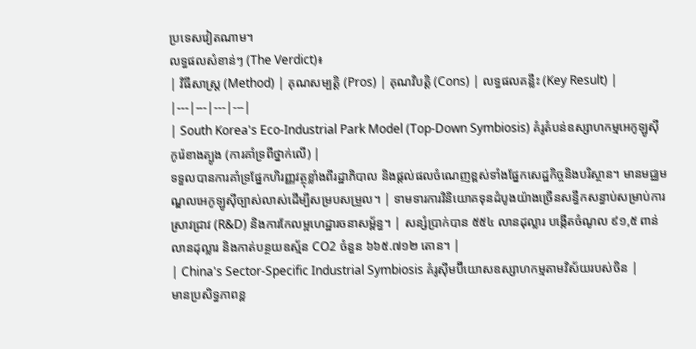ប្រទេសវៀតណាម។
លទ្ធផលសំខាន់ៗ (The Verdict)៖
| វិធីសាស្ត្រ (Method) | គុណសម្បត្តិ (Pros) | គុណវិបត្តិ (Cons) | លទ្ធផលគន្លឹះ (Key Result) |
|---|---|---|---|
| South Korea's Eco-Industrial Park Model (Top-Down Symbiosis) គំរូតំបន់ឧស្សាហកម្មអេកូឡូស៊ីកូរ៉េខាងត្បូង (ការគាំទ្រពីថ្នាក់លើ) |
ទទួលបានការគាំទ្រផ្នែកហិរញ្ញវត្ថុខ្លាំងពីរដ្ឋាភិបាល និងផ្តល់ផលចំណេញខ្ពស់ទាំងផ្នែកសេដ្ឋកិច្ចនិងបរិស្ថាន។ មានមជ្ឈមណ្ឌលអេកូឡូស៊ីច្បាស់លាស់ដើម្បីសម្របសម្រួល។ | ទាមទារការវិនិយោគទុនដំបូងយ៉ាងច្រើនសន្ធឹកសន្ធាប់សម្រាប់ការស្រាវជ្រាវ (R&D) និងការកែលម្អហេដ្ឋារចនាសម្ព័ន្ធ។ | សន្សំប្រាក់បាន ៥៥៤ លានដុល្លារ បង្កើតចំណូល ៩១,៥ ពាន់លានដុល្លារ និងកាត់បន្ថយឧស្ម័ន CO2 ចំនួន ៦៦៥.៧១២ តោន។ |
| China's Sector-Specific Industrial Symbiosis គំរូស៊ីមប៊ីយោសឧស្សាហកម្មតាមវិស័យរបស់ចិន |
មានប្រសិទ្ធភាពខ្ព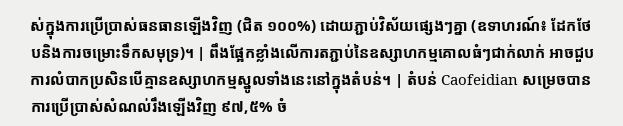ស់ក្នុងការប្រើប្រាស់ធនធានឡើងវិញ (ជិត ១០០%) ដោយភ្ជាប់វិស័យផ្សេងៗគ្នា (ឧទាហរណ៍៖ ដែកថែបនិងការចម្រោះទឹកសមុទ្រ)។ | ពឹងផ្អែកខ្លាំងលើការតភ្ជាប់នៃឧស្សាហកម្មគោលធំៗជាក់លាក់ អាចជួបការលំបាកប្រសិនបើគ្មានឧស្សាហកម្មស្នូលទាំងនេះនៅក្នុងតំបន់។ | តំបន់ Caofeidian សម្រេចបានការប្រើប្រាស់សំណល់រឹងឡើងវិញ ៩៧,៥% ចំ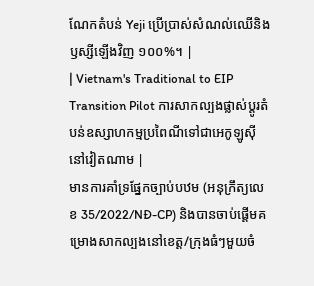ណែកតំបន់ Yeji ប្រើប្រាស់សំណល់ឈើនិងឫស្សីឡើងវិញ ១០០%។ |
| Vietnam's Traditional to EIP Transition Pilot ការសាកល្បងផ្លាស់ប្តូរតំបន់ឧស្សាហកម្មប្រពៃណីទៅជាអេកូឡូស៊ីនៅវៀតណាម |
មានការគាំទ្រផ្នែកច្បាប់បឋម (អនុក្រឹត្យលេខ 35/2022/NĐ-CP) និងបានចាប់ផ្តើមគម្រោងសាកល្បងនៅខេត្ត/ក្រុងធំៗមួយចំ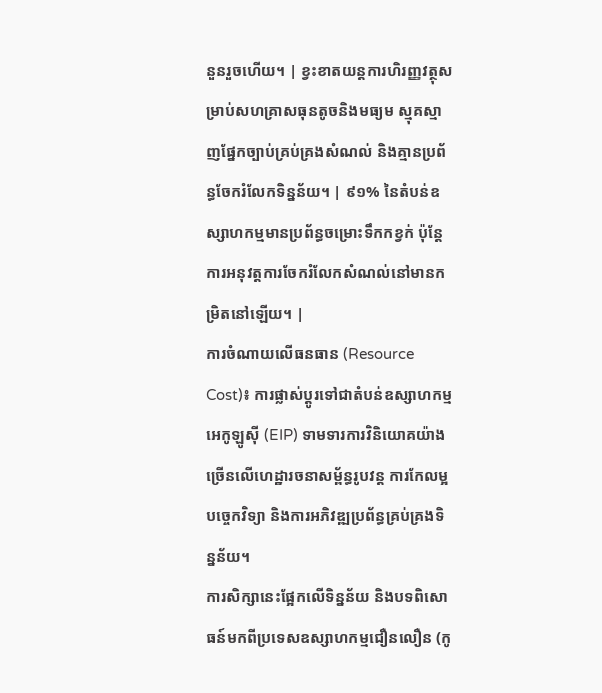នួនរួចហើយ។ | ខ្វះខាតយន្តការហិរញ្ញវត្ថុសម្រាប់សហគ្រាសធុនតូចនិងមធ្យម ស្មុគស្មាញផ្នែកច្បាប់គ្រប់គ្រងសំណល់ និងគ្មានប្រព័ន្ធចែករំលែកទិន្នន័យ។ | ៩១% នៃតំបន់ឧស្សាហកម្មមានប្រព័ន្ធចម្រោះទឹកកខ្វក់ ប៉ុន្តែការអនុវត្តការចែករំលែកសំណល់នៅមានកម្រិតនៅឡើយ។ |
ការចំណាយលើធនធាន (Resource Cost)៖ ការផ្លាស់ប្តូរទៅជាតំបន់ឧស្សាហកម្មអេកូឡូស៊ី (EIP) ទាមទារការវិនិយោគយ៉ាងច្រើនលើហេដ្ឋារចនាសម្ព័ន្ធរូបវន្ត ការកែលម្អបច្ចេកវិទ្យា និងការអភិវឌ្ឍប្រព័ន្ធគ្រប់គ្រងទិន្នន័យ។
ការសិក្សានេះផ្អែកលើទិន្នន័យ និងបទពិសោធន៍មកពីប្រទេសឧស្សាហកម្មជឿនលឿន (កូ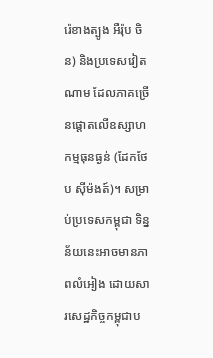រ៉េខាងត្បូង អឺរ៉ុប ចិន) និងប្រទេសវៀតណាម ដែលភាគច្រើនផ្តោតលើឧស្សាហកម្មធុនធ្ងន់ (ដែកថែប ស៊ីម៉ងត៍)។ សម្រាប់ប្រទេសកម្ពុជា ទិន្នន័យនេះអាចមានភាពលំអៀង ដោយសារសេដ្ឋកិច្ចកម្ពុជាប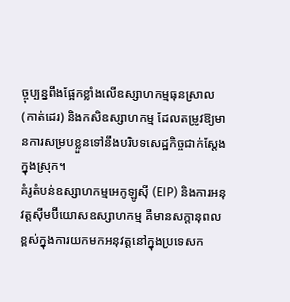ច្ចុប្បន្នពឹងផ្អែកខ្លាំងលើឧស្សាហកម្មធុនស្រាល (កាត់ដេរ) និងកសិឧស្សាហកម្ម ដែលតម្រូវឱ្យមានការសម្របខ្លួនទៅនឹងបរិបទសេដ្ឋកិច្ចជាក់ស្តែងក្នុងស្រុក។
គំរូតំបន់ឧស្សាហកម្មអេកូឡូស៊ី (EIP) និងការអនុវត្តស៊ីមប៊ីយោសឧស្សាហកម្ម គឺមានសក្តានុពលខ្ពស់ក្នុងការយកមកអនុវត្តនៅក្នុងប្រទេសក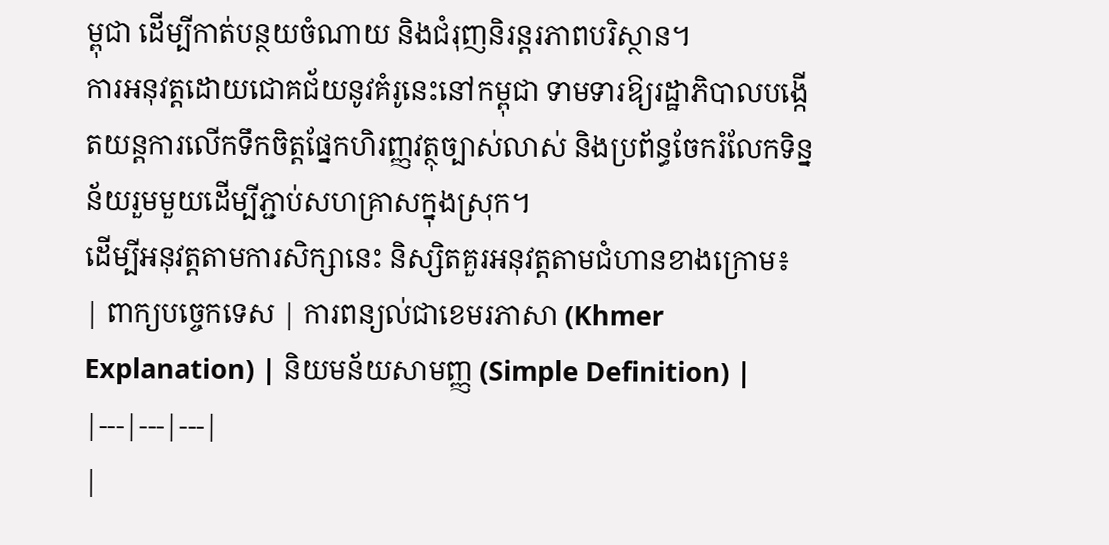ម្ពុជា ដើម្បីកាត់បន្ថយចំណាយ និងជំរុញនិរន្តរភាពបរិស្ថាន។
ការអនុវត្តដោយជោគជ័យនូវគំរូនេះនៅកម្ពុជា ទាមទារឱ្យរដ្ឋាភិបាលបង្កើតយន្តការលើកទឹកចិត្តផ្នែកហិរញ្ញវត្ថុច្បាស់លាស់ និងប្រព័ន្ធចែករំលែកទិន្នន័យរួមមួយដើម្បីភ្ជាប់សហគ្រាសក្នុងស្រុក។
ដើម្បីអនុវត្តតាមការសិក្សានេះ និស្សិតគួរអនុវត្តតាមជំហានខាងក្រោម៖
| ពាក្យបច្ចេកទេស | ការពន្យល់ជាខេមរភាសា (Khmer Explanation) | និយមន័យសាមញ្ញ (Simple Definition) |
|---|---|---|
|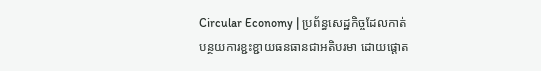Circular Economy | ប្រព័ន្ធសេដ្ឋកិច្ចដែលកាត់បន្ថយការខ្ជះខ្ជាយធនធានជាអតិបរមា ដោយផ្តោត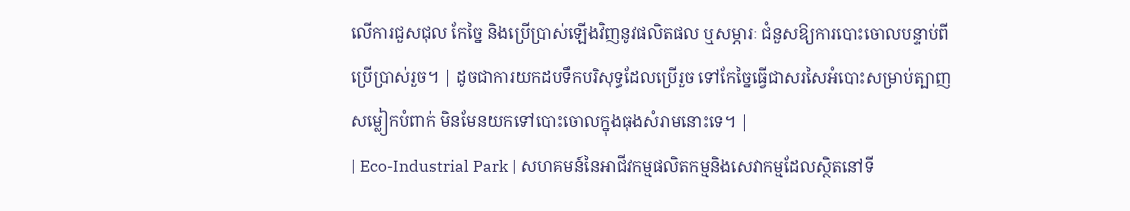លើការជួសជុល កែច្នៃ និងប្រើប្រាស់ឡើងវិញនូវផលិតផល ឬសម្ភារៈ ជំនួសឱ្យការបោះចោលបន្ទាប់ពីប្រើប្រាស់រួច។ | ដូចជាការយកដបទឹកបរិសុទ្ធដែលប្រើរួច ទៅកែច្នៃធ្វើជាសរសៃអំបោះសម្រាប់ត្បាញសម្លៀកបំពាក់ មិនមែនយកទៅបោះចោលក្នុងធុងសំរាមនោះទេ។ |
| Eco-Industrial Park | សហគមន៍នៃអាជីវកម្មផលិតកម្មនិងសេវាកម្មដែលស្ថិតនៅទី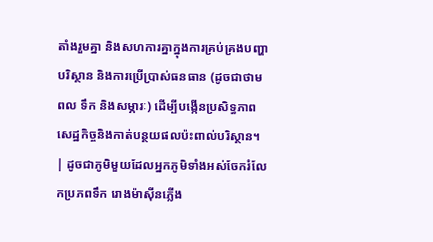តាំងរួមគ្នា និងសហការគ្នាក្នុងការគ្រប់គ្រងបញ្ហាបរិស្ថាន និងការប្រើប្រាស់ធនធាន (ដូចជាថាមពល ទឹក និងសម្ភារៈ) ដើម្បីបង្កើនប្រសិទ្ធភាពសេដ្ឋកិច្ចនិងកាត់បន្ថយផលប៉ះពាល់បរិស្ថាន។ | ដូចជាភូមិមួយដែលអ្នកភូមិទាំងអស់ចែករំលែកប្រភពទឹក រោងម៉ាស៊ីនភ្លើង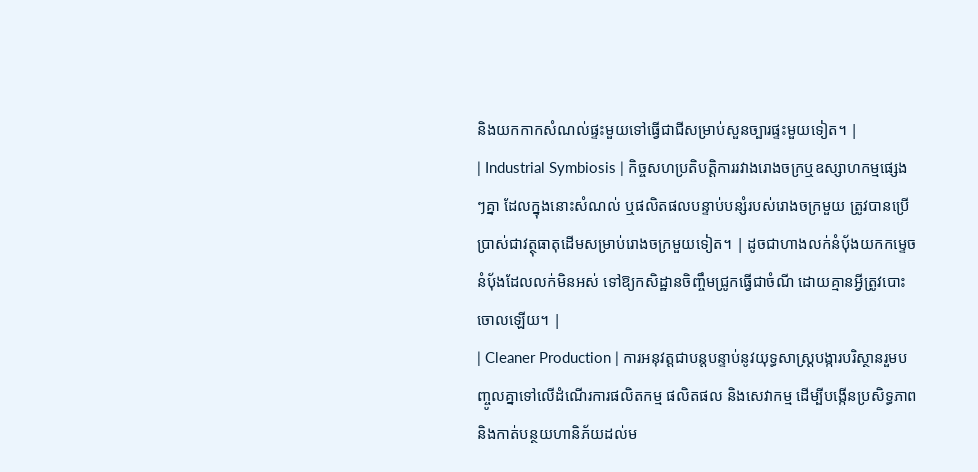និងយកកាកសំណល់ផ្ទះមួយទៅធ្វើជាជីសម្រាប់សួនច្បារផ្ទះមួយទៀត។ |
| Industrial Symbiosis | កិច្ចសហប្រតិបត្តិការរវាងរោងចក្រឬឧស្សាហកម្មផ្សេងៗគ្នា ដែលក្នុងនោះសំណល់ ឬផលិតផលបន្ទាប់បន្សំរបស់រោងចក្រមួយ ត្រូវបានប្រើប្រាស់ជាវត្ថុធាតុដើមសម្រាប់រោងចក្រមួយទៀត។ | ដូចជាហាងលក់នំប៉័ងយកកម្ទេចនំប៉័ងដែលលក់មិនអស់ ទៅឱ្យកសិដ្ឋានចិញ្ចឹមជ្រូកធ្វើជាចំណី ដោយគ្មានអ្វីត្រូវបោះចោលឡើយ។ |
| Cleaner Production | ការអនុវត្តជាបន្តបន្ទាប់នូវយុទ្ធសាស្ត្របង្ការបរិស្ថានរួមបញ្ចូលគ្នាទៅលើដំណើរការផលិតកម្ម ផលិតផល និងសេវាកម្ម ដើម្បីបង្កើនប្រសិទ្ធភាព និងកាត់បន្ថយហានិភ័យដល់ម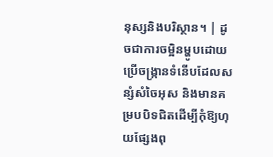នុស្សនិងបរិស្ថាន។ | ដូចជាការចម្អិនម្ហូបដោយប្រើចង្ក្រានទំនើបដែលសន្សំសំចៃអុស និងមានគម្របបិទជិតដើម្បីកុំឱ្យហុយផ្សែងពុ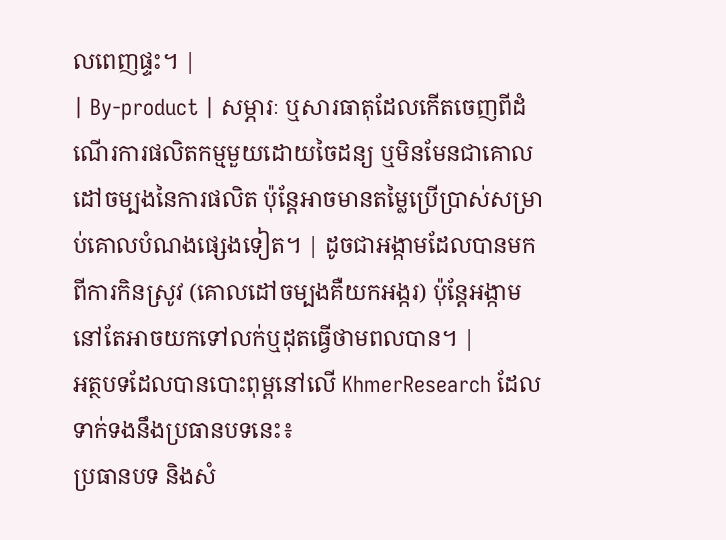លពេញផ្ទះ។ |
| By-product | សម្ភារៈ ឬសារធាតុដែលកើតចេញពីដំណើរការផលិតកម្មមួយដោយចៃដន្យ ឬមិនមែនជាគោលដៅចម្បងនៃការផលិត ប៉ុន្តែអាចមានតម្លៃប្រើប្រាស់សម្រាប់គោលបំណងផ្សេងទៀត។ | ដូចជាអង្កាមដែលបានមកពីការកិនស្រូវ (គោលដៅចម្បងគឺយកអង្ករ) ប៉ុន្តែអង្កាមនៅតែអាចយកទៅលក់ឬដុតធ្វើថាមពលបាន។ |
អត្ថបទដែលបានបោះពុម្ពនៅលើ KhmerResearch ដែលទាក់ទងនឹងប្រធានបទនេះ៖
ប្រធានបទ និងសំ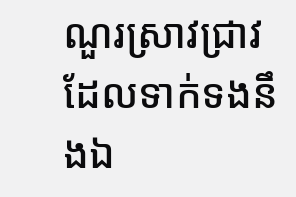ណួរស្រាវជ្រាវដែលទាក់ទងនឹងឯ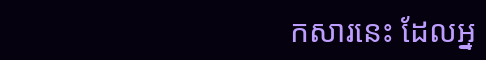កសារនេះ ដែលអ្ន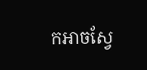កអាចស្វែ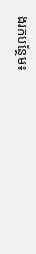ងរកបន្ថែម៖